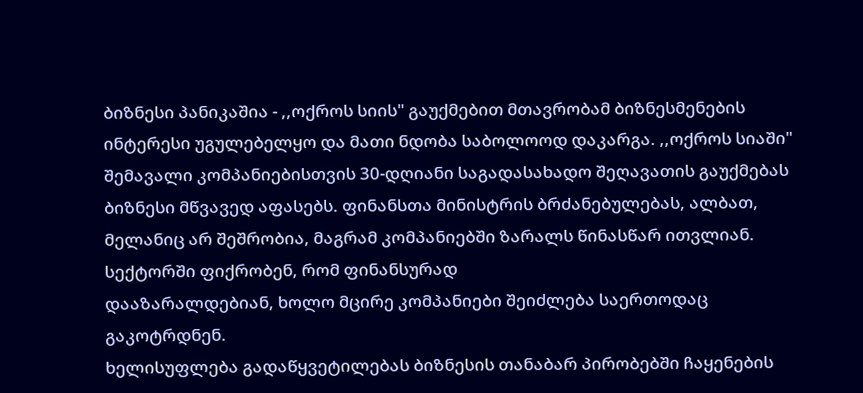ბიზნესი პანიკაშია - ,,ოქროს სიის" გაუქმებით მთავრობამ ბიზნესმენების ინტერესი უგულებელყო და მათი ნდობა საბოლოოდ დაკარგა. ,,ოქროს სიაში" შემავალი კომპანიებისთვის 30-დღიანი საგადასახადო შეღავათის გაუქმებას ბიზნესი მწვავედ აფასებს. ფინანსთა მინისტრის ბრძანებულებას, ალბათ, მელანიც არ შეშრობია, მაგრამ კომპანიებში ზარალს წინასწარ ითვლიან. სექტორში ფიქრობენ, რომ ფინანსურად
დააზარალდებიან, ხოლო მცირე კომპანიები შეიძლება საერთოდაც გაკოტრდნენ.
ხელისუფლება გადაწყვეტილებას ბიზნესის თანაბარ პირობებში ჩაყენების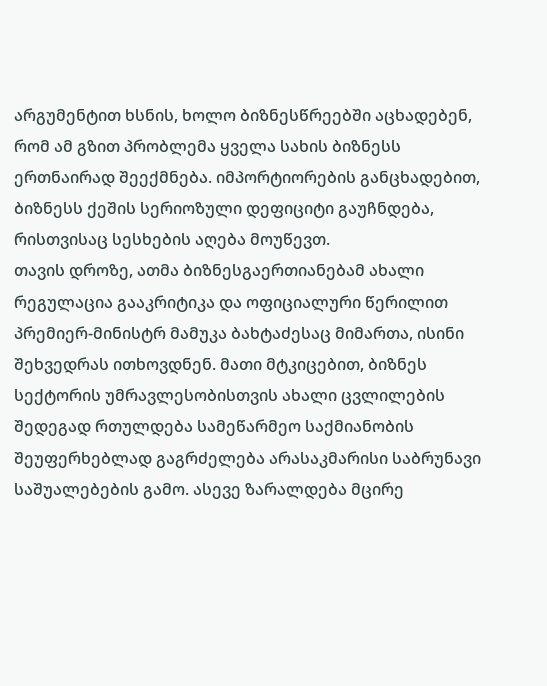არგუმენტით ხსნის, ხოლო ბიზნესწრეებში აცხადებენ, რომ ამ გზით პრობლემა ყველა სახის ბიზნესს ერთნაირად შეექმნება. იმპორტიორების განცხადებით, ბიზნესს ქეშის სერიოზული დეფიციტი გაუჩნდება, რისთვისაც სესხების აღება მოუწევთ.
თავის დროზე, ათმა ბიზნესგაერთიანებამ ახალი რეგულაცია გააკრიტიკა და ოფიციალური წერილით პრემიერ-მინისტრ მამუკა ბახტაძესაც მიმართა, ისინი შეხვედრას ითხოვდნენ. მათი მტკიცებით, ბიზნეს სექტორის უმრავლესობისთვის ახალი ცვლილების შედეგად რთულდება სამეწარმეო საქმიანობის შეუფერხებლად გაგრძელება არასაკმარისი საბრუნავი საშუალებების გამო. ასევე ზარალდება მცირე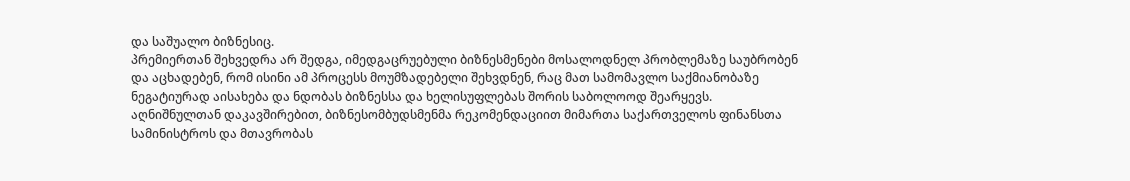და საშუალო ბიზნესიც.
პრემიერთან შეხვედრა არ შედგა, იმედგაცრუებული ბიზნესმენები მოსალოდნელ პრობლემაზე საუბრობენ და აცხადებენ, რომ ისინი ამ პროცესს მოუმზადებელი შეხვდნენ, რაც მათ სამომავლო საქმიანობაზე ნეგატიურად აისახება და ნდობას ბიზნესსა და ხელისუფლებას შორის საბოლოოდ შეარყევს.
აღნიშნულთან დაკავშირებით, ბიზნესომბუდსმენმა რეკომენდაციით მიმართა საქართველოს ფინანსთა სამინისტროს და მთავრობას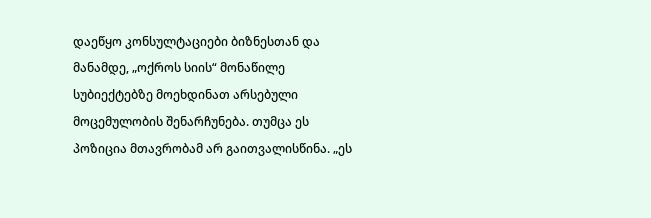დაეწყო კონსულტაციები ბიზნესთან და მანამდე, „ოქროს სიის“ მონაწილე სუბიექტებზე მოეხდინათ არსებული მოცემულობის შენარჩუნება. თუმცა ეს პოზიცია მთავრობამ არ გაითვალისწინა. „ეს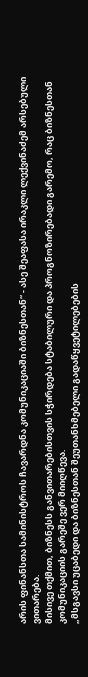არის ფინანსთა სამინისტროს ჩავარდნა კომუნიკაციაში ბიზნესთან“ - ასე შეაფასა ირაკლი ლექვინაძემ არსებული ვითარება.
მისივე თქმით, ბიზნესს განვითარებისთვის სჭირდება სტაბილური და პროგნოზირებადი გარემო, რაც ბიზნესთან კომუნიკაციის გარეშე ვერ მიიღწევა.
„მსგავსი უცაბედი და ბიზნესთან შეუთანხმებელი გადაწყვეტილებების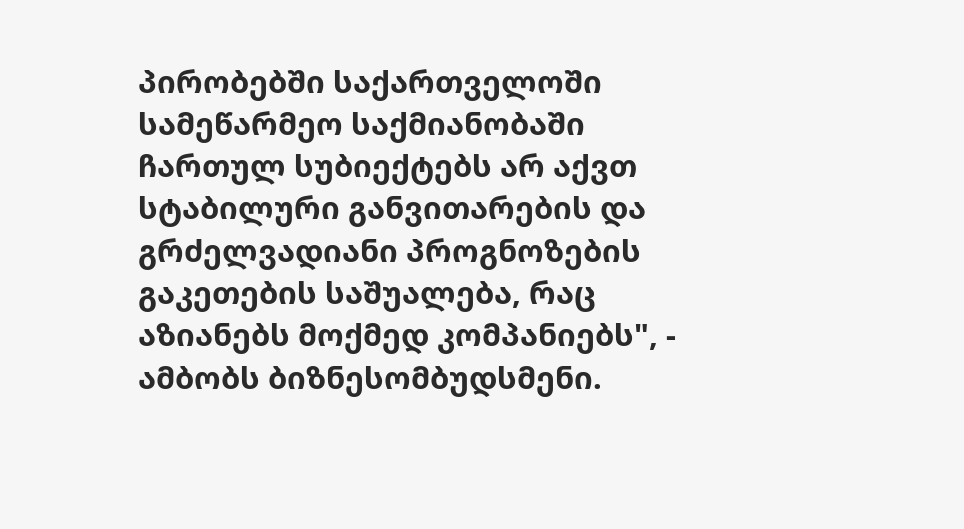პირობებში საქართველოში სამეწარმეო საქმიანობაში ჩართულ სუბიექტებს არ აქვთ სტაბილური განვითარების და გრძელვადიანი პროგნოზების გაკეთების საშუალება, რაც აზიანებს მოქმედ კომპანიებს", - ამბობს ბიზნესომბუდსმენი.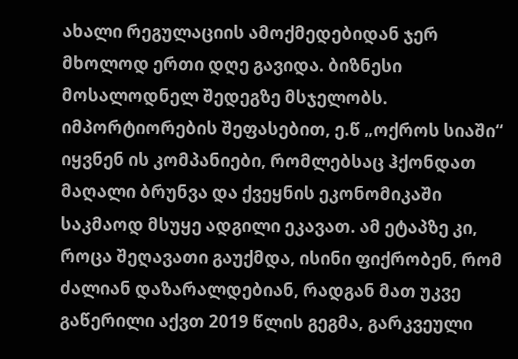ახალი რეგულაციის ამოქმედებიდან ჯერ მხოლოდ ერთი დღე გავიდა. ბიზნესი მოსალოდნელ შედეგზე მსჯელობს.
იმპორტიორების შეფასებით, ე.წ „ოქროს სიაში“ იყვნენ ის კომპანიები, რომლებსაც ჰქონდათ მაღალი ბრუნვა და ქვეყნის ეკონომიკაში საკმაოდ მსუყე ადგილი ეკავათ. ამ ეტაპზე კი, როცა შეღავათი გაუქმდა, ისინი ფიქრობენ, რომ ძალიან დაზარალდებიან, რადგან მათ უკვე გაწერილი აქვთ 2019 წლის გეგმა, გარკვეული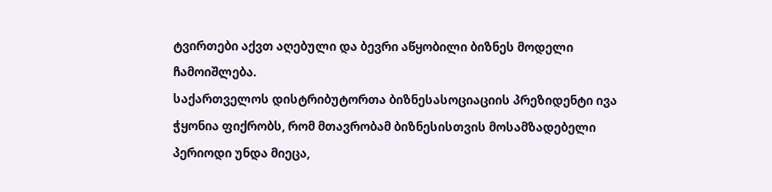ტვირთები აქვთ აღებული და ბევრი აწყობილი ბიზნეს მოდელი ჩამოიშლება.
საქართველოს დისტრიბუტორთა ბიზნესასოციაციის პრეზიდენტი ივა ჭყონია ფიქრობს, რომ მთავრობამ ბიზნესისთვის მოსამზადებელი პერიოდი უნდა მიეცა,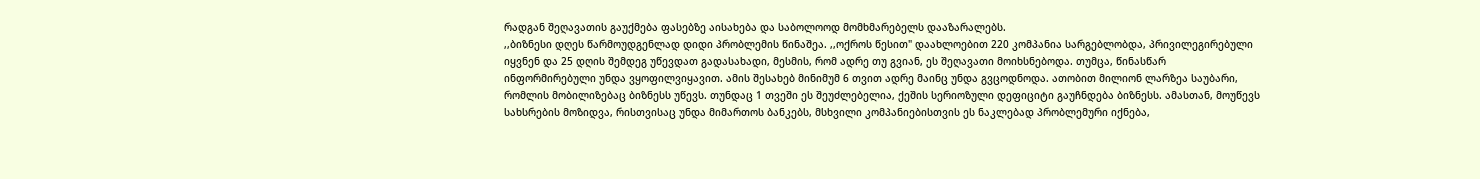რადგან შეღავათის გაუქმება ფასებზე აისახება და საბოლოოდ მომხმარებელს დააზარალებს.
,,ბიზნესი დღეს წარმოუდგენლად დიდი პრობლემის წინაშეა. ,,ოქროს წესით" დაახლოებით 220 კომპანია სარგებლობდა, პრივილეგირებული იყვნენ და 25 დღის შემდეგ უწევდათ გადასახადი, მესმის, რომ ადრე თუ გვიან, ეს შეღავათი მოიხსნებოდა. თუმცა, წინასწარ ინფორმირებული უნდა ვყოფილვიყავით. ამის შესახებ მინიმუმ 6 თვით ადრე მაინც უნდა გვცოდნოდა. ათობით მილიონ ლარზეა საუბარი, რომლის მობილიზებაც ბიზნესს უწევს. თუნდაც 1 თვეში ეს შეუძლებელია, ქეშის სერიოზული დეფიციტი გაუჩნდება ბიზნესს. ამასთან, მოუწევს სახსრების მოზიდვა, რისთვისაც უნდა მიმართოს ბანკებს, მსხვილი კომპანიებისთვის ეს ნაკლებად პრობლემური იქნება,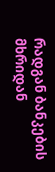რადგან ბანკების მხრიდან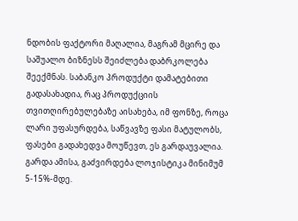ნდობის ფაქტორი მაღალია, მაგრამ მცირე და საშუალო ბიზნესს შეიძლება დაბრკოლება შეექმნას. საბანკო პროდუქტი დამატებითი გადასახადია, რაც პროდუქციის თვითღირებულებაზე აისახება, იმ ფონზე, როცა ლარი უფასურდება, საწვავზე ფასი მატულობს, ფასები გადახედვა მოუწევთ, ეს გარდაუვალია. გარდა ამისა, გაძვირდება ლოჯისტიკა მინიმუმ 5-15%-მდე.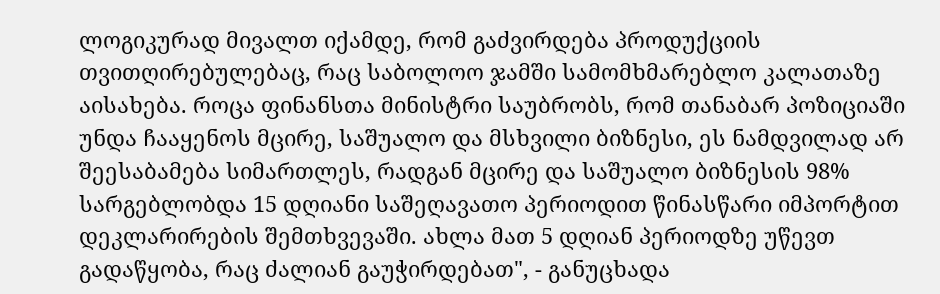ლოგიკურად მივალთ იქამდე, რომ გაძვირდება პროდუქციის თვითღირებულებაც, რაც საბოლოო ჯამში სამომხმარებლო კალათაზე აისახება. როცა ფინანსთა მინისტრი საუბრობს, რომ თანაბარ პოზიციაში უნდა ჩააყენოს მცირე, საშუალო და მსხვილი ბიზნესი, ეს ნამდვილად არ შეესაბამება სიმართლეს, რადგან მცირე და საშუალო ბიზნესის 98% სარგებლობდა 15 დღიანი საშეღავათო პერიოდით წინასწარი იმპორტით დეკლარირების შემთხვევაში. ახლა მათ 5 დღიან პერიოდზე უწევთ გადაწყობა, რაც ძალიან გაუჭირდებათ", - განუცხადა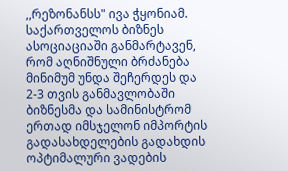,,რეზონანსს" ივა ჭყონიამ.
საქართველოს ბიზნეს ასოციაციაში განმარტავენ, რომ აღნიშნული ბრძანება მინიმუმ უნდა შეჩერდეს და 2-3 თვის განმავლობაში ბიზნესმა და სამინისტრომ ერთად იმსჯელონ იმპორტის გადასახდელების გადახდის ოპტიმალური ვადების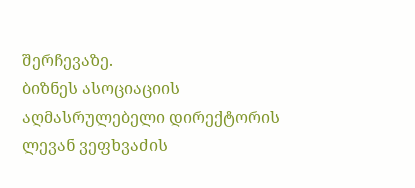შერჩევაზე.
ბიზნეს ასოციაციის აღმასრულებელი დირექტორის ლევან ვეფხვაძის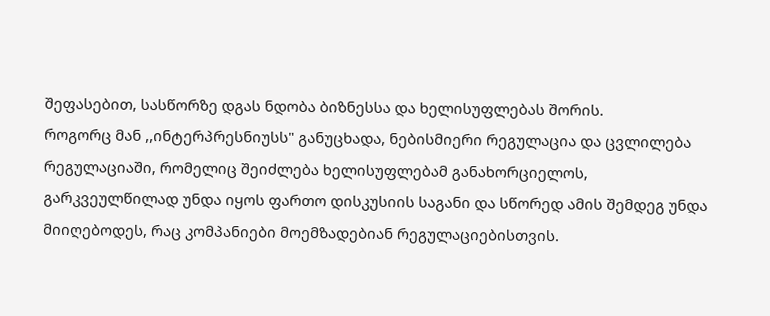შეფასებით, სასწორზე დგას ნდობა ბიზნესსა და ხელისუფლებას შორის.
როგორც მან ,,ინტერპრესნიუსს" განუცხადა, ნებისმიერი რეგულაცია და ცვლილება რეგულაციაში, რომელიც შეიძლება ხელისუფლებამ განახორციელოს, გარკვეულწილად უნდა იყოს ფართო დისკუსიის საგანი და სწორედ ამის შემდეგ უნდა მიიღებოდეს, რაც კომპანიები მოემზადებიან რეგულაციებისთვის.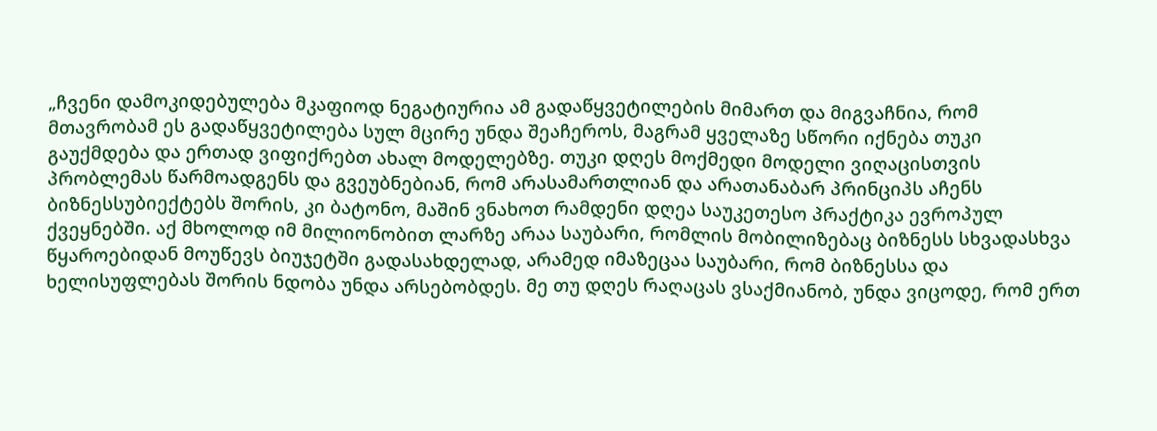„ჩვენი დამოკიდებულება მკაფიოდ ნეგატიურია ამ გადაწყვეტილების მიმართ და მიგვაჩნია, რომ მთავრობამ ეს გადაწყვეტილება სულ მცირე უნდა შეაჩეროს, მაგრამ ყველაზე სწორი იქნება თუკი გაუქმდება და ერთად ვიფიქრებთ ახალ მოდელებზე. თუკი დღეს მოქმედი მოდელი ვიღაცისთვის პრობლემას წარმოადგენს და გვეუბნებიან, რომ არასამართლიან და არათანაბარ პრინციპს აჩენს ბიზნესსუბიექტებს შორის, კი ბატონო, მაშინ ვნახოთ რამდენი დღეა საუკეთესო პრაქტიკა ევროპულ ქვეყნებში. აქ მხოლოდ იმ მილიონობით ლარზე არაა საუბარი, რომლის მობილიზებაც ბიზნესს სხვადასხვა წყაროებიდან მოუწევს ბიუჯეტში გადასახდელად, არამედ იმაზეცაა საუბარი, რომ ბიზნესსა და ხელისუფლებას შორის ნდობა უნდა არსებობდეს. მე თუ დღეს რაღაცას ვსაქმიანობ, უნდა ვიცოდე, რომ ერთ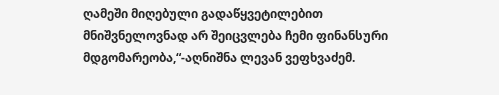ღამეში მიღებული გადაწყვეტილებით მნიშვნელოვნად არ შეიცვლება ჩემი ფინანსური მდგომარეობა,“-აღნიშნა ლევან ვეფხვაძემ.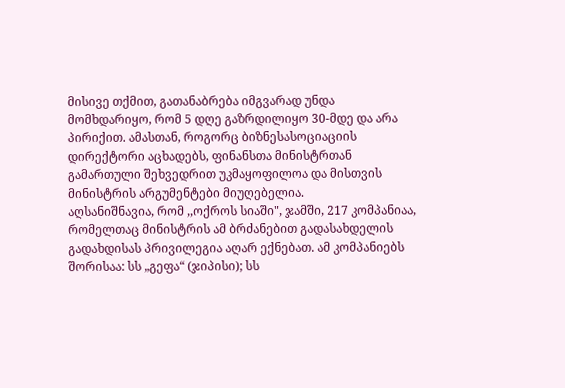მისივე თქმით, გათანაბრება იმგვარად უნდა მომხდარიყო, რომ 5 დღე გაზრდილიყო 30-მდე და არა პირიქით. ამასთან, როგორც ბიზნესასოციაციის დირექტორი აცხადებს, ფინანსთა მინისტრთან გამართული შეხვედრით უკმაყოფილოა და მისთვის მინისტრის არგუმენტები მიუღებელია.
აღსანიშნავია, რომ ,,ოქროს სიაში", ჯამში, 217 კომპანიაა, რომელთაც მინისტრის ამ ბრძანებით გადასახდელის გადახდისას პრივილეგია აღარ ექნებათ. ამ კომპანიებს შორისაა: სს „გეფა“ (ჯიპისი); სს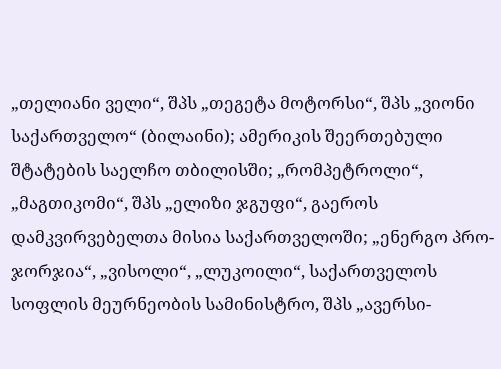„თელიანი ველი“, შპს „თეგეტა მოტორსი“, შპს „ვიონი საქართველო“ (ბილაინი); ამერიკის შეერთებული შტატების საელჩო თბილისში; „რომპეტროლი“, „მაგთიკომი“, შპს „ელიზი ჯგუფი“, გაეროს დამკვირვებელთა მისია საქართველოში; „ენერგო პრო-ჯორჯია“, „ვისოლი“, „ლუკოილი“, საქართველოს სოფლის მეურნეობის სამინისტრო, შპს „ავერსი-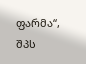ფარმა“, შპს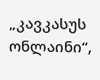„კავკასუს ონლაინი“,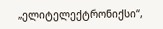„ელიტელექტრონიქსი“,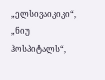„ელსივაიკიკი“, „ნიუ ჰოსპიტალს“,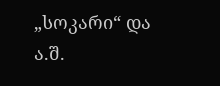„სოკარი“ და ა.შ.